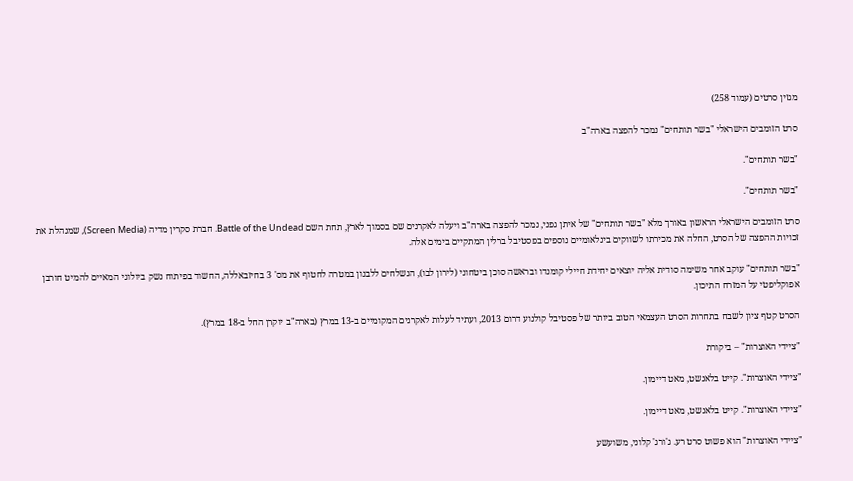מגזין סרטים (עמוד 258)

סרט הזומבים הישראלי "בשר תותחים" נמכר להפצה בארה"ב

"בשר תותחים".

"בשר תותחים".

סרט הזומבים הישראלי הראשון באורך מלא "בשר תותחים" של איתן גפני, נמכר להפצה בארה"ב ויעלה לאקרנים שם בסמוך לארץ, תחת השם Battle of the Undead. חברת סקרין מדיה (Screen Media), שמנהלת את זכויות ההפצה של הסרט, החלה את מכירתו לשווקים בינלאומיים נוספים בפסטיבל ברלין המתקיים בימים אלה.

"בשר תותחים" עוקב אחר משימה סודית אליה יוצאים יחידת חיילי קומנדו ובראשה סוכן ביטחוני (לירון לבו), הנשלחים ללבנון במטרה לחטוף את מס' 3 בחיזבאללה, החשוד בפיתוח נשק ביולוגי המאיים להמיט חורבן אפוקליפטי על המזרח התיכון.

הסרט קטף ציון לשבח בתחרות הסרט העצמאי הטוב ביותר של פסטיבל קולנוע דרום 2013, ועתיד לעלות לאקרנים המקומיים ב-13 במרץ (בארה"ב יוקרן החל ב-18 במרץ).

"ציידי האוצרות" – ביקורת

"ציידי האוצרות". קייט בלאנשט, מאט דיימון.

"ציידי האוצרות". קייט בלאנשט, מאט דיימון.

"ציידי האוצרות" הוא פשוט סרט רע. ג'ורג' קלוני, משועשע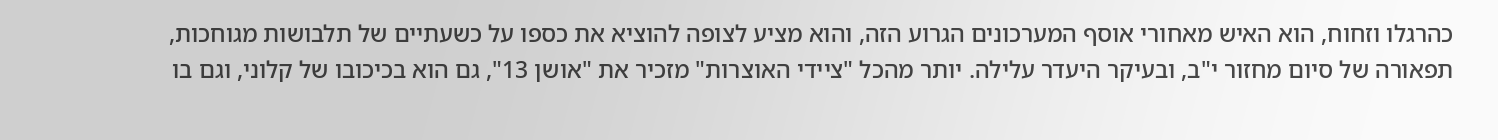כהרגלו וזחוח, הוא האיש מאחורי אוסף המערכונים הגרוע הזה, והוא מציע לצופה להוציא את כספו על כשעתיים של תלבושות מגוחכות, תפאורה של סיום מחזור י"ב, ובעיקר היעדר עלילה. יותר מהכל "ציידי האוצרות" מזכיר את "אושן 13", גם הוא בכיכובו של קלוני, וגם בו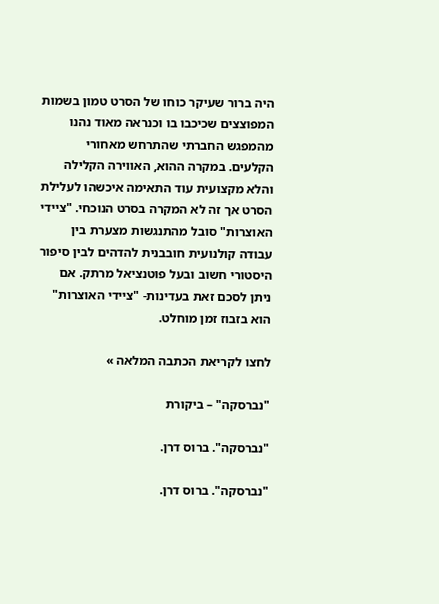היה ברור שעיקר כוחו של הסרט טמון בשמות המפוצצים שכיכבו בו וכנראה מאוד נהנו מהמפגש החברתי שהתרחש מאחורי הקלעים. במקרה ההוא, האווירה הקלילה והלא מקצועית עוד התאימה איכשהו לעלילת הסרט אך זה לא המקרה בסרט הנוכחי. "ציידי האוצרות" סובל מהתנגשות מצערת בין עבודה קולנועית חובבנית להדהים לבין סיפור היסטורי חשוב ובעל פוטנציאל מרתק. אם ניתן לסכם זאת בעדינות- "ציידי האוצרות" הוא בזבוז זמן מוחלט.

לחצו לקריאת הכתבה המלאה »

"נברסקה" – ביקורת

"נברסקה". ברוס דרן.

"נברסקה". ברוס דרן.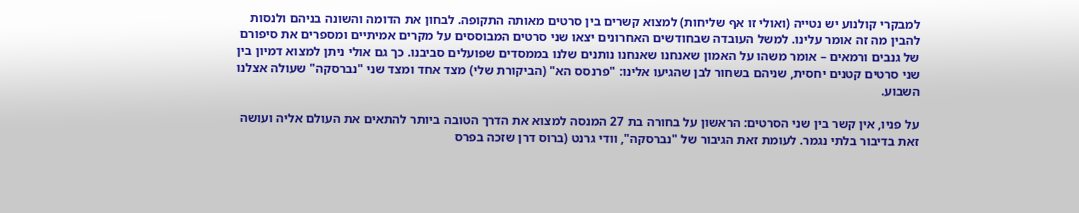למבקרי קולנוע יש נטייה (ואולי זו אף שליחות) למצוא קשרים בין סרטים מאותה התקופה. לבחון את הדומה והשונה בניהם ולנסות להבין מה זה אומר עלינו. למשל העובדה שבחודשים האחרונים יצאו שני סרטים המבוססים על מקרים אמיתיים ומספרים את סיפורם של גנבים ורמאים – אומר משהו על האמון שאנחנו שאנחנו נותנים שלנו בממסדים שפועלים סביבנו. כך גם אולי ניתן למצוא דמיון בין שני סרטים קטנים יחסית, שניהם בשחור לבן שהגיעו אלינו: "פרנסס הא" (הביקורת שלי) מצד אחד ומצד שני "נברסקה" שעולה אצלנו השבוע.

על פניו, אין קשר בין שני הסרטים: הראשון על בחורה בת 27 המנסה למצוא את הדרך הטובה ביותר להתאים את העולם אליה ועושה זאת בדיבור בלתי נגמר. לעומת זאת הגיבור של "נברסקה", וודי גרנט (ברוס דרן שזכה בפרס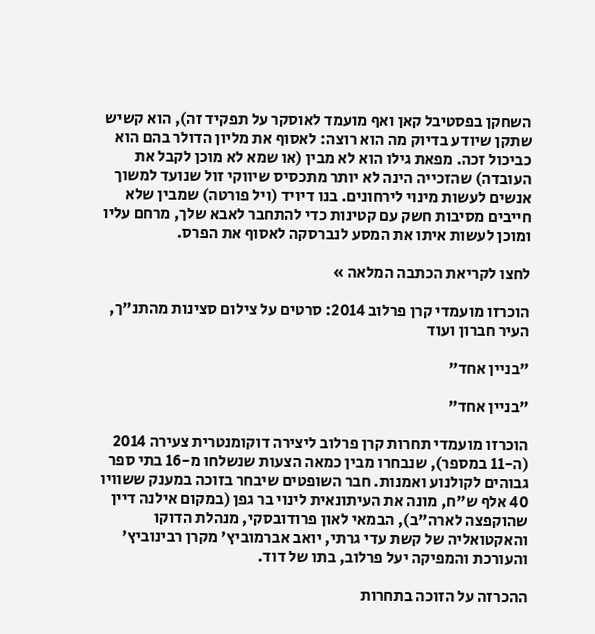השחקן בפסטיבל קאן ואף מועמד לאוסקר על תפקיד זה), הוא קשיש שתקן שיודע בדיוק מה הוא רוצה: לאסוף את מליון הדולר בהם הוא כביכול זכה. מפאת גילו הוא לא מבין (או שמא לא מוכן לקבל את העובדה) שהזכייה הינה לא יותר מתכסיס שיווקי זול שנועד למשוך אנשים לעשות מינוי לירחונים. בנו דיויד (ויל פורטה) שמבין שלא חייבים מסיבות חשק עם קטינות כדי להתחבר לאבא שלך, מרחם עליו ומוכן לעשות איתו את המסע לנברסקה לאסוף את הפרס.

לחצו לקריאת הכתבה המלאה »

הוכרזו מועמדי קרן פרלוב 2014: סרטים על צילום סצינות מהתנ"ך, העיר חברון ועוד

"בניין אחד"

"בניין אחד"

הוכרזו מועמדי תחרות קרן פרלוב ליצירה דוקומנטרית צעירה 2014 (ה-11 במספר), שנבחרו מבין כמאה הצעות שנשלחו מ-16 בתי ספר גבוהים לקולנוע ואמנות. חבר השופטים שיבחר בזוכה במענק ששוויו 40 אלף ש"ח, מונה את העיתונאית לינוי בר גפן (במקום אילנה דיין שהוקפצה לארה"ב), הבמאי לאון פרודובסקי, מנהלת הדוקו והאקטואליה של קשת עדי גרתי, יואב אברמוביץ' מקרן רבינוביץ' והעורכת והמפיקה יעל פרלוב, בתו של דוד.

ההכרזה על הזוכה בתחרות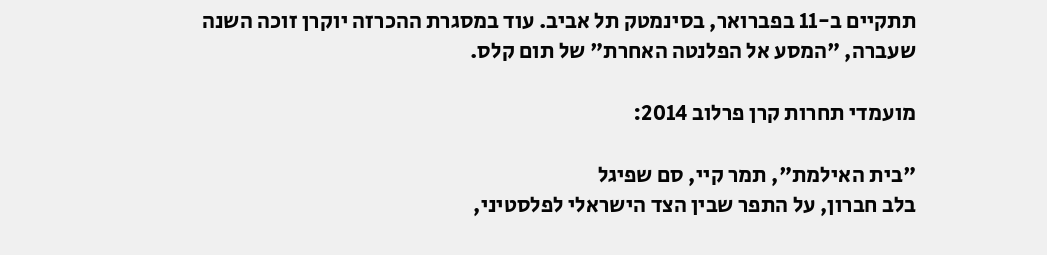תתקיים ב-11 בפברואר, בסינמטק תל אביב. עוד במסגרת ההכרזה יוקרן זוכה השנה שעברה, "המסע אל הפלנטה האחרת" של תום קלס.

מועמדי תחרות קרן פרלוב 2014:

"בית האילמת", תמר קיי, סם שפיגל
בלב חברון, על התפר שבין הצד הישראלי לפלסטיני,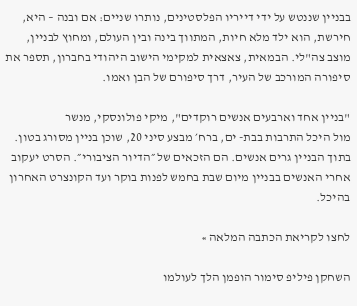בבניין שננטש על ידי דייריו הפלסטינים, נותרו שניים: אם ובנה – היא, חירשת, הוא ילד מלא חיות, המתווך בינה ובין העולם, ומחוץ לבניין, מוצב צה"לי. הבמאית, צאצאית למקימי הישוב היהודי בחברון, תספר את סיפורה המורכב של העיר, דרך סיפורם של הבן ואמו.

"בניין אחד וארבעים אנשים רוקדים", מיקי פולונסקי, מנשר
מול היכל התרבות בבת- ים, ברח׳ מבצע סיני 20, שוכן בניין מסורג בטון. בתוך הבניין גרים אנשים. הם הזכאים של ״הדיור הציבורי״. הסרט יעקוב אחרי האנשים בבניין מיום שבת בחמש לפנות בוקר ועד הקונצרט האחרון בהיכל.

לחצו לקריאת הכתבה המלאה »

השחקן פיליפ סימור הופמן הלך לעולמו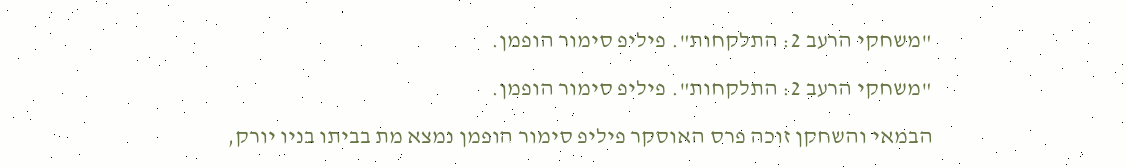"משחקי הרעב 2: התלקחות". פיליפ סימור הופמן.

"משחקי הרעב 2: התלקחות". פיליפ סימור הופמן.

הבמאי והשחקן זוכה פרס האוסקר פיליפ סימור הופמן נמצא מת בביתו בניו יורק,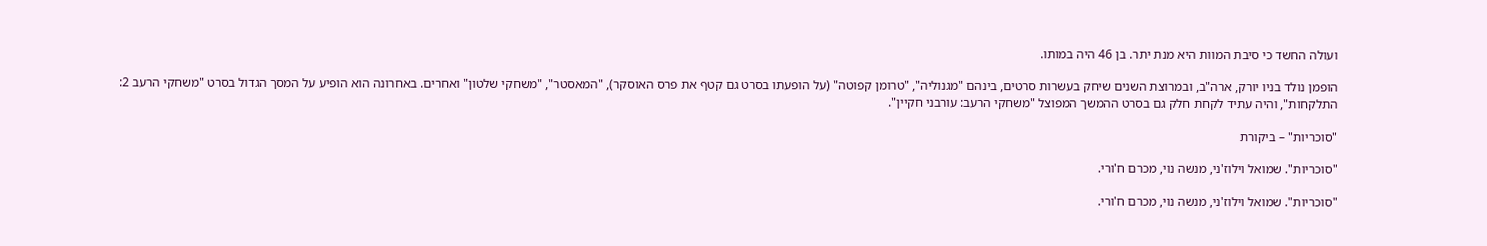ועולה החשד כי סיבת המוות היא מנת יתר. בן 46 היה במותו.

הופמן נולד בניו יורק, ארה"ב, ובמרוצת השנים שיחק בעשרות סרטים, בינהם "מגנוליה", "טרומן קפוטה" (על הופעתו בסרט גם קטף את פרס האוסקר), "המאסטר", "משחקי שלטון" ואחרים. באחרונה הוא הופיע על המסך הגדול בסרט "משחקי הרעב 2: התלקחות", והיה עתיד לקחת חלק גם בסרט ההמשך המפוצל "משחקי הרעב: עורבני חקיין".

"סוכריות" – ביקורת

"סוכריות". שמואל וילוז'ני, מנשה נוי, מכרם ח'ורי.

"סוכריות". שמואל וילוז'ני, מנשה נוי, מכרם ח'ורי.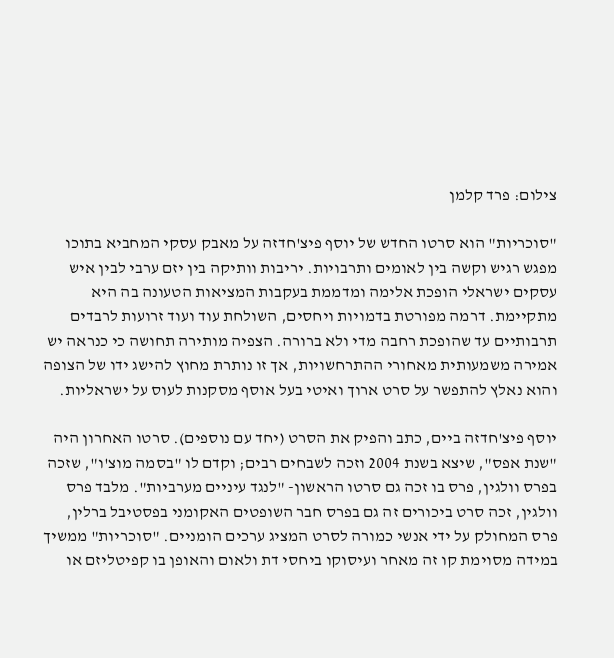צילום: פרד קלמן

"סוכריות" הוא סרטו החדש של יוסף פיצ'חדזה על מאבק עסקי המחביא בתוכו מפגש רגיש וקשה בין לאומים ותרבויות. יריבות וותיקה בין יזם ערבי לבין איש עסקים ישראלי הופכת אלימה ומדממת בעקבות המציאות הטעונה בה היא מתקיימת. דרמה מפורטת בדמויות ויחסים, השולחת עוד ועוד זרועות לרבדים תרבותיים עד שהופכת רחבה מדי ולא ברורה. הצפיה מותירה תחושה כי כנראה יש אמירה משמעותית מאחורי ההתרחשויות, אך זו נותרת מחוץ להישג ידו של הצופה והוא נאלץ להתפשר על סרט ארוך ואיטי בעל אוסף מסקנות לעוס על ישראליות.

יוסף פיצ'חדזה ביים, כתב והפיק את הסרט (יחד עם נוספים). סרטו האחרון היה "שנת אפס", שיצא בשנת 2004 וזכה לשבחים רבים; וקדם לו "בסמה מוצ'ו", שזכה בפרס וולגין, פרס בו זכה גם סרטו הראשון- "לנגד עיניים מערביות". מלבד פרס וולגין, זכה סרט ביכורים זה גם בפרס חבר השופטים האקומני בפסטיבל ברלין, פרס המחולק על ידי אנשי כמורה לסרט המציג ערכים הומניים. "סוכריות" ממשיך במידה מסוימת קו זה מאחר ועיסוקו ביחסי דת ולאום והאופן בו קפיטליזם או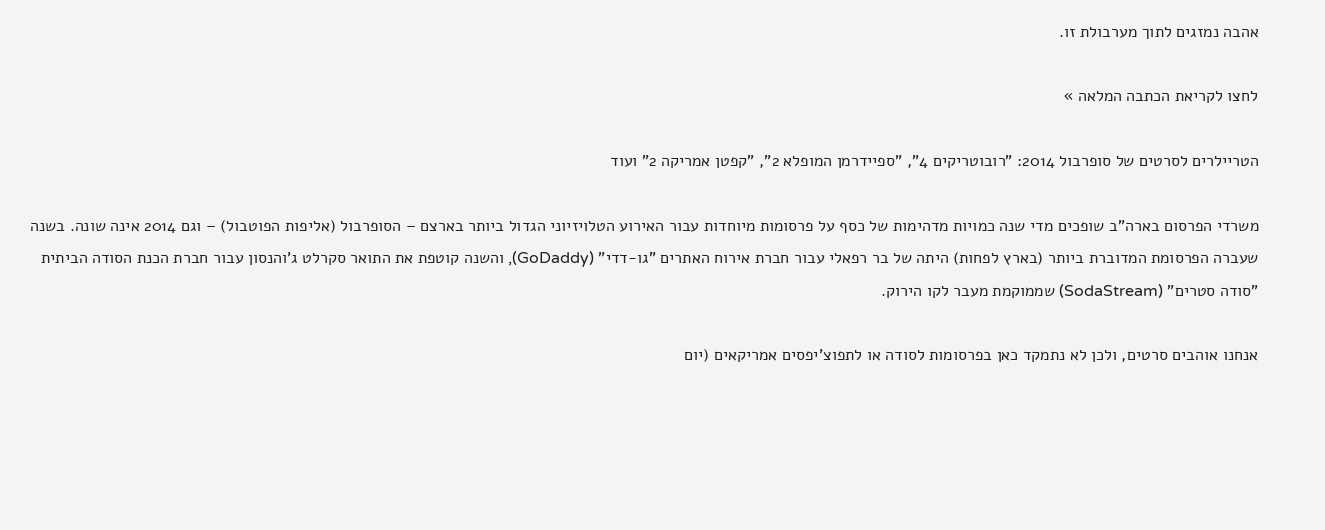אהבה נמזגים לתוך מערבולת זו.

לחצו לקריאת הכתבה המלאה »

הטריילרים לסרטים של סופרבול 2014: "רובוטריקים 4", "ספיידרמן המופלא 2", "קפטן אמריקה 2" ועוד

משרדי הפרסום בארה"ב שופכים מדי שנה כמויות מדהימות של כסף על פרסומות מיוחדות עבור האירוע הטלויזיוני הגדול ביותר בארצם – הסופרבול (אליפות הפוטבול) – וגם 2014 אינה שונה. בשנה שעברה הפרסומת המדוברת ביותר (בארץ לפחות) היתה של בר רפאלי עבור חברת אירוח האתרים "גו-דדי" (GoDaddy), והשנה קוטפת את התואר סקרלט ג'והנסון עבור חברת הכנת הסודה הביתית "סודה סטרים" (SodaStream) שממוקמת מעבר לקו הירוק.

אנחנו אוהבים סרטים, ולכן לא נתמקד כאן בפרסומות לסודה או לתפוצ'יפסים אמריקאים (יום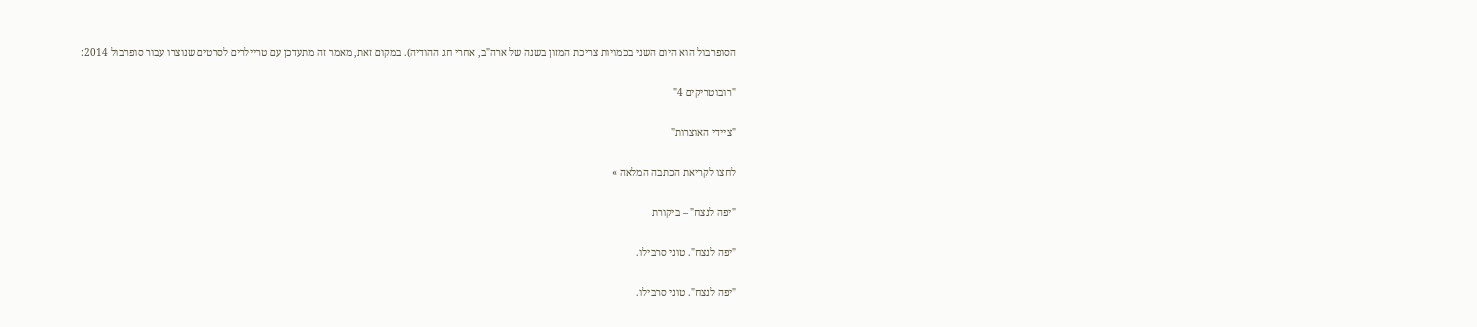הסופרבול הוא היום השני בכמויות צריכת המזון בשנה של ארה"ב, אחרי חג ההודיה). במקום זאת, מאמר זה מתעדכן עם טריילרים לסרטים שנוצרו עבור סופרבול 2014:

"רובוטריקים 4"

"ציידי האוצרות"

לחצו לקריאת הכתבה המלאה »

"יפה לנצח" – ביקורת

"יפה לנצח". טוני סרבילו.

"יפה לנצח". טוני סרבילו.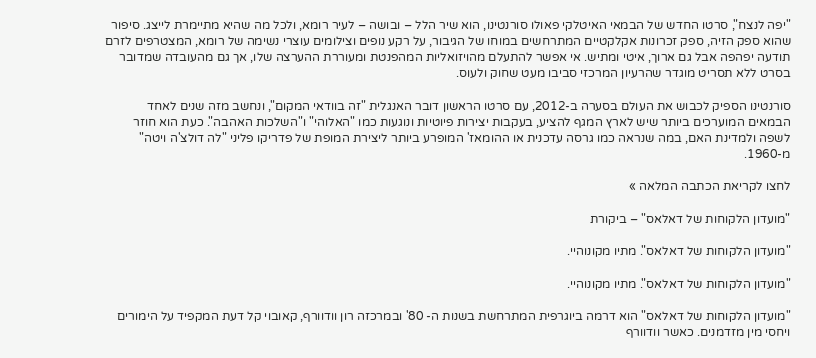"יפה לנצח", סרטו החדש של הבמאי האיטלקי פאולו סורנטינו, הוא שיר הלל – ובושה – לעיר רומא, ולכל מה שהיא מתיימרת לייצג. סיפור שהוא ספק הזיה, ספק זכרונות אקלקטיים המתרחשים במוחו של הגיבור, על רקע נופים וצילומים עוצרי נשימה של רומא, המצטרפים לזרם תודעה יפהפה אבל גם ארוך, איטי ומתיש. אי אפשר להתעלם מהויזואליות המהפנטת ומעוררת ההערצה שלו, אך גם מהעובדה שמדובר בסרט ללא תסריט מוגדר שהרעיון המרכזי סביבו מעט שחוק ולעוס.

סורנטינו הספיק לכבוש את העולם בסערה ב-2012, עם סרטו הראשון דובר האנגלית "זה בוודאי המקום", ונחשב מזה שנים לאחד הבמאים המוערכים ביותר שיש לארץ המגף להציע, בעקבות יצירות פיוטיות ונוגעות כמו "האלוהי" ו"השלכות האהבה". כעת הוא חוזר לשפה ולמדינת האם, במה שנראה כמו גרסה עדכנית או ההומאז' המופרע ביותר ליצירת המופת של פדריקו פליני "לה דולצ'ה ויטה" מ-1960.

לחצו לקריאת הכתבה המלאה »

"מועדון הלקוחות של דאלאס" – ביקורת

"מועדון הלקוחות של דאלאס". מתיו מקונוהיי.

"מועדון הלקוחות של דאלאס". מתיו מקונוהיי.

"מועדון הלקוחות של דאלאס" הוא דרמה ביוגרפית המתרחשת בשנות ה- 80' ובמרכזה רון וודוורף, קאובוי קל דעת המקפיד על הימורים ויחסי מין מזדמנים. כאשר וודוורף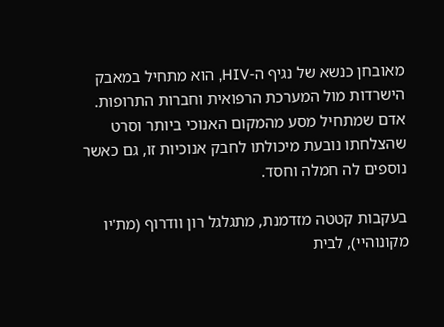מאובחן כנשא של נגיף ה-HIV, הוא מתחיל במאבק הישרדות מול המערכת הרפואית וחברות התרופות. אדם שמתחיל מסע מהמקום האנוכי ביותר וסרט שהצלחתו נובעת מיכולתו לחבק אנוכיות זו, גם כאשר נוספים לה חמלה וחסד.

בעקבות קטטה מזדמנת, מתגלגל רון וודרוף (מת'יו מקונוהיי), לבית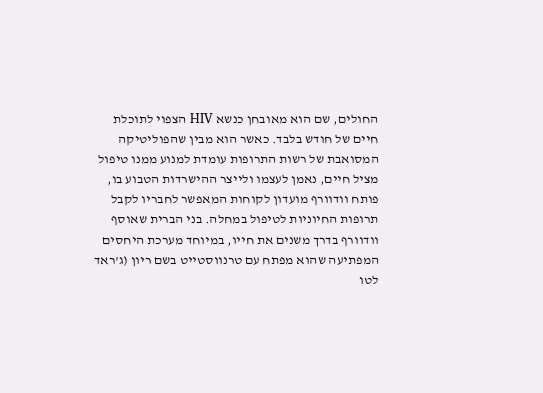החולים, שם הוא מאובחן כנשא HIV הצפוי לתוכלת חיים של חודש בלבד. כאשר הוא מבין שהפוליטיקה המסואבת של רשות התרופות עומדת למנוע ממנו טיפול מציל חיים, נאמן לעצמו ולייצר ההישרדות הטבוע בו, פותח וודוורף מועדון לקוחות המאפשר לחבריו לקבל תרופות החיוניות לטיפול במחלה. בני הברית שאוסף וודוורף בדרך משנים את חייו, במיוחד מערכת היחסים המפתיעה שהוא מפתח עם טרנווסטייט בשם ריון (ג'ראד לטו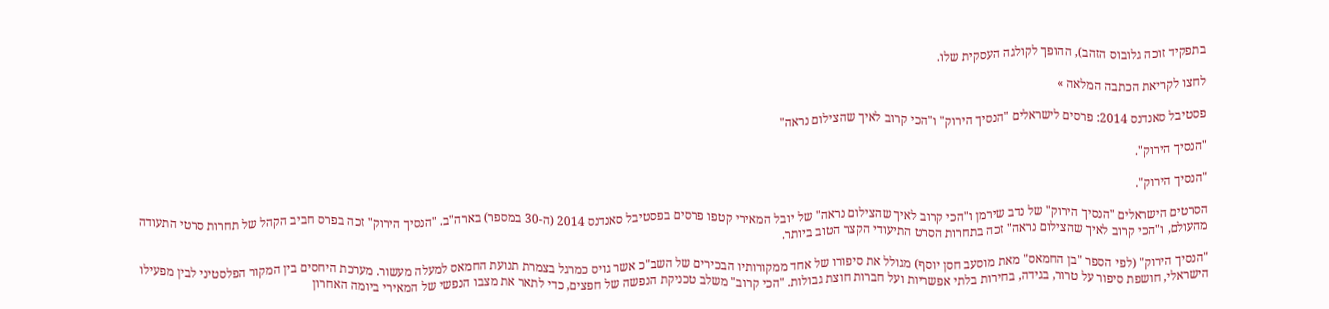בתפקיד זוכה גלובוס הזהב), ההופך לקולגה העסקית שלו.

לחצו לקריאת הכתבה המלאה »

פסטיבל סאנדנס 2014: פרסים לישראלים "הנסיך הירוק" ו"הכי קרוב לאיך שהצילום נראה"

"הנסיך הירוק".

"הנסיך הירוק".

הסרטים הישראלים "הנסיך הירוק" של נדב שירמן ו"הכי קרוב לאיך שהצילום נראה" של יובל המאירי קטפו פרסים בפסטיבל סאנדנס 2014 (ה-30 במספר) בארה"ב. "הנסיך הירוק" זכה בפרס חביב הקהל של תחרות סרטי התעודה מהעולם, ו"הכי קרוב לאיך שהצילום נראה" זכה בתחרות הסרט התיעודי הקצר הטוב ביותר.

"הנסיך הירוק" (לפי הספר "בן החמאס" מאת מוסעב חסן יוסף) מגולל את סיפורו של אחד ממקורותיו הבכירים של השב"כ אשר גויס כמרגל בצמרת תנועת החמאס למעלה מעשור. מערכת היחסים בין המקור הפלסטיני לבין מפעילו הישראלי, חושפת סיפור על טרור, בגידה, בחירות בלתי אפשריות ועל חברות חוצת גבולות. "הכי קרוב" משלב טכניקת הנפשה של חפצים, כדי לתאר את מצבו הנפשי של המאירי ביומה האחרון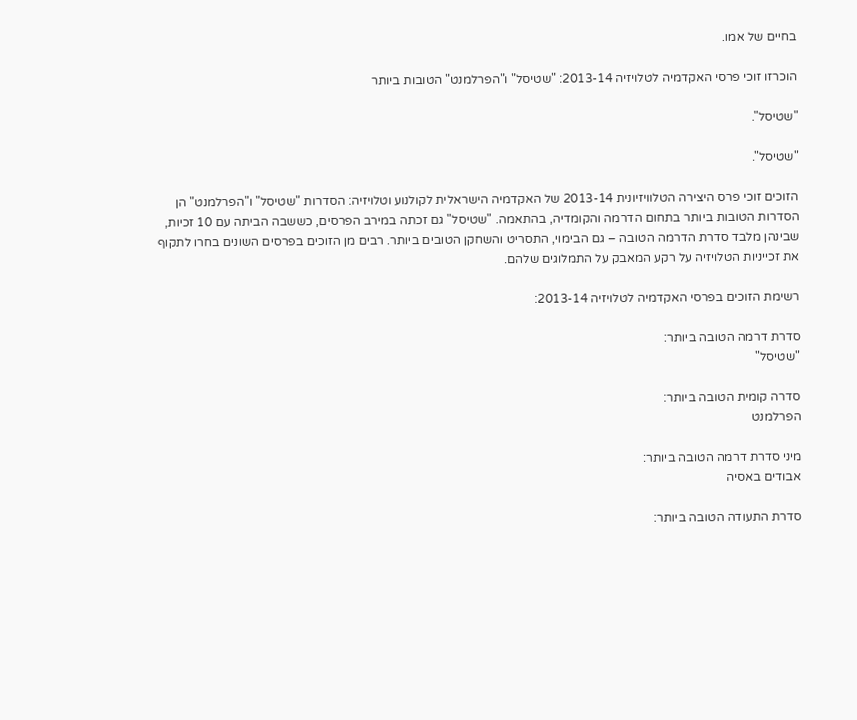בחיים של אמו.

הוכרזו זוכי פרסי האקדמיה לטלויזיה 2013-14: "שטיסל" ו"הפרלמנט" הטובות ביותר

"שטיסל".

"שטיסל".

הזוכים זוכי פרס היצירה הטלוויזיונית 2013-14 של האקדמיה הישראלית לקולנוע וטלויזיה: הסדרות "שטיסל" ו"הפרלמנט" הן הסדרות הטובות ביותר בתחום הדרמה והקומדיה, בהתאמה. "שטיסל" גם זכתה במירב הפרסים, כששבה הביתה עם 10 זכיות, שבינהן מלבד סדרת הדרמה הטובה – גם הבימוי, התסריט והשחקן הטובים ביותר. רבים מן הזוכים בפרסים השונים בחרו לתקוף את זכייניות הטלויזיה על רקע המאבק על התמלוגים שלהם.

רשימת הזוכים בפרסי האקדמיה לטלויזיה 2013-14:

סדרת דרמה הטובה ביותר:
"שטיסל"

סדרה קומית הטובה ביותר:
הפרלמנט

מיני סדרת דרמה הטובה ביותר:
אבודים באסיה

סדרת התעודה הטובה ביותר: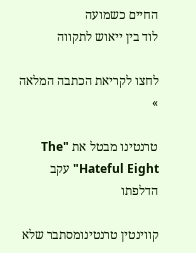החיים כשמועה
לוד בין ייאוש לתקווה

לחצו לקריאת הכתבה המלאה »

טרנטינו מבטל את "The Hateful Eight" עקב הדלפתו

קווינטין טרנטינומסתבר שלא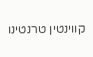קווינטין טרנטינו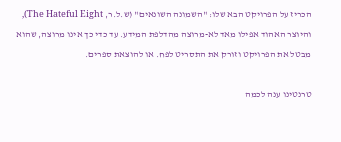הכריז על הפרויקט הבא שלו: "השמונה השונאים" (ש.ל.ר, The Hateful Eight), והיוצר האהוד אפילו מאד לא-מרוצה מהדלפת המידע. עד כדי כך אינו מרוצה, שהוא מבטל את הפרויקט וזורק את התסריט לפח. או להוצאת ספרים.

טרנטינו ענה לכמה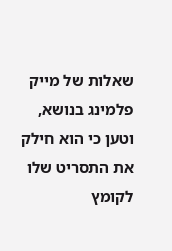שאלות של מייק פלמינג בנושא, וטען כי הוא חילק את התסריט שלו לקומץ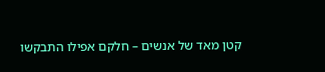קטן מאד של אנשים – חלקם אפילו התבקשו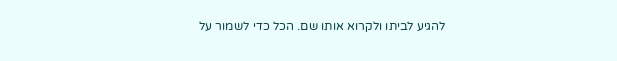להגיע לביתו ולקרוא אותו שם. הכל כדי לשמור על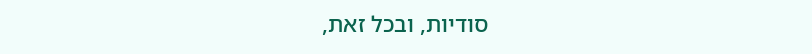סודיות, ובכל זאת,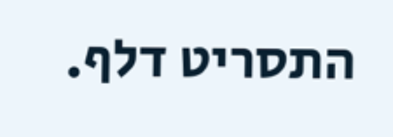התסריט דלף.